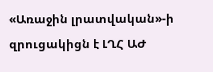«Առաջին լրատվական»-ի զրուցակիցն է ԼՂՀ ԱԺ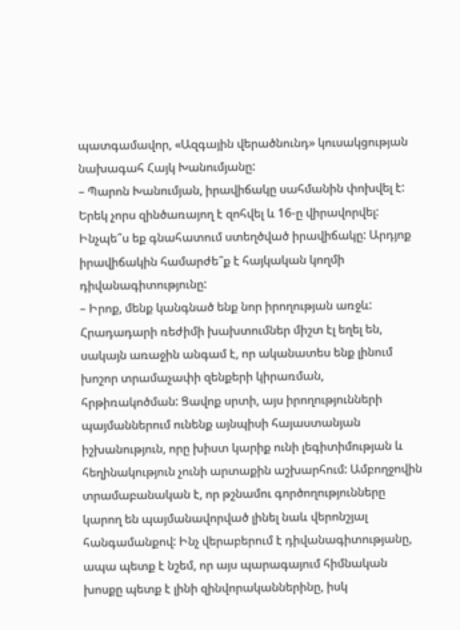պատգամավոր, «Ազգային վերածնունդ» կուսակցության նախագահ Հայկ Խանումյանը:
– Պարոն Խանումյան, իրավիճակը սահմանին փոխվել է: Երեկ չորս զինծառայող է զոհվել և 16-ը վիրավորվել: Ինչպե՞ս եք գնահատում ստեղծված իրավիճակը: Արդյոք իրավիճակին համարժե՞ք է հայկական կողմի դիվանագիտությունը:
– Իրոք, մենք կանգնած ենք նոր իրողության առջև: Հրադադարի ռեժիմի խախտումներ միշտ էլ եղել են, սակայն առաջին անգամ է, որ ականատես ենք լինում խոշոր տրամաչափի զենքերի կիրառման, հրթիռակոծման: Ցավոք սրտի, այս իրողությունների պայմաններում ունենք այնպիսի հայաստանյան իշխանություն, որը խիստ կարիք ունի լեգիտիմության և հեղինակություն չունի արտաքին աշխարհում: Ամբողջովին տրամաբանական է, որ թշնամու գործողությունները կարող են պայմանավորված լինել նաև վերոնշյալ հանգամանքով: Ինչ վերաբերում է դիվանագիտությանը, ապա պետք է նշեմ, որ այս պարագայում հիմնական խոսքը պետք է լինի զինվորականներինը, իսկ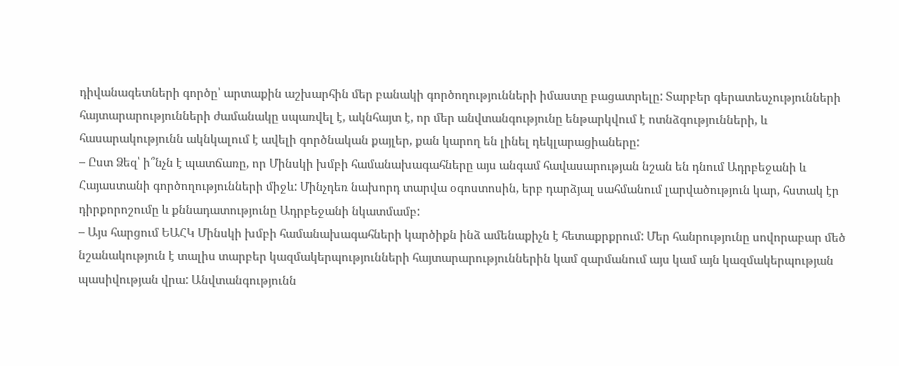դիվանագետների գործը՝ արտաքին աշխարհին մեր բանակի գործողությունների իմաստը բացատրելը: Տարբեր գերատեսչությունների հայտարարությունների ժամանակը սպառվել է, ակնհայտ է, որ մեր անվտանգությունը ենթարկվում է ոտնձգությունների, և հասարակությունն ակնկալում է ավելի գործնական քայլեր, քան կարող են լինել դեկլարացիաները:
– Ըստ Ձեզ՝ ի՞նչն է պատճառը, որ Մինսկի խմբի համանախագահները այս անգամ հավասարության նշան են դնում Ադրբեջանի և Հայաստանի գործողությունների միջև: Մինչդեռ նախորդ տարվա օգոստոսին, երբ դարձյալ սահմանում լարվածություն կար, հստակ էր դիրքորոշումը և քննադատությունը Ադրբեջանի նկատմամբ:
– Այս հարցում ԵԱՀԿ Մինսկի խմբի համանախագահների կարծիքն ինձ ամենաքիչն է հետաքրքրում: Մեր հանրությունը սովորաբար մեծ նշանակություն է տալիս տարբեր կազմակերպությունների հայտարարություններին կամ զարմանում այս կամ այն կազմակերպության պասիվության վրա: Անվտանգությունն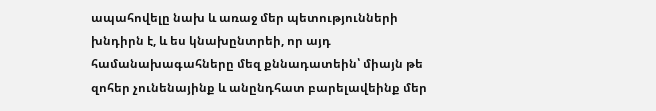ապահովելը նախ և առաջ մեր պետությունների խնդիրն է, և ես կնախընտրեի, որ այդ համանախագահները մեզ քննադատեին՝ միայն թե զոհեր չունենայինք և անընդհատ բարելավեինք մեր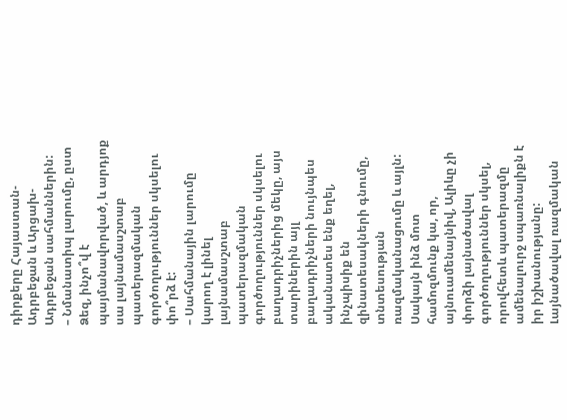դիրքերը Հայաստան-Ադրբեջան և Արցախ-Ադրբեջան սահմաններին:
– Նմանատիպ լարումը, ըստ Ձեզ, ինչո՞վ է պայմանավորված, և արդյոք սա լայնամասշտաբ պատերազմական գործողություններ սկսելու փո՞րձ է:
– Սահմանային լարումը կարող է լինել լայնամասշտաբ պատերազմական գործողություններ սկսելու բաղադրիչներից մեկը, այս տարիներին այլ բաղադրիչների նույնպես ականատես ենք եղել, ինչպիսիք են զինատեսակների գնումը, տնտեսության ռազմականացումը և այլն: Սակայն ինձ մոտ համոզմունք կա, որ, այնուամենայնիվ, Ալիևը չի փորձի լայնածավալ գործողություններ սկսել, որովհետև պատերազմը ամենալուրջ սպառնալիքն է իր իշխանությանը: Լայնածավալ ռազմական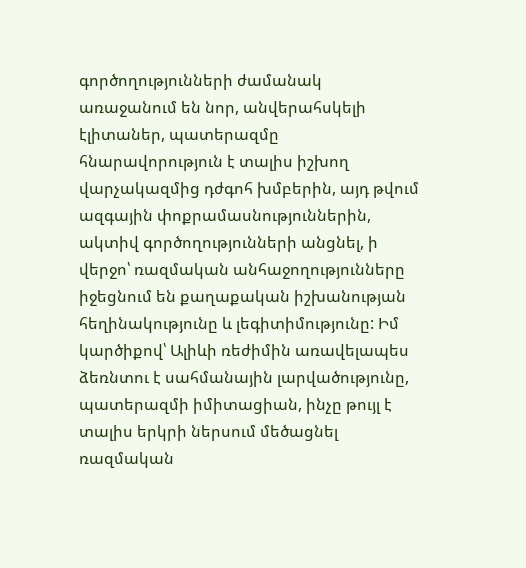գործողությունների ժամանակ առաջանում են նոր, անվերահսկելի էլիտաներ, պատերազմը հնարավորություն է տալիս իշխող վարչակազմից դժգոհ խմբերին, այդ թվում ազգային փոքրամասնություններին, ակտիվ գործողությունների անցնել, ի վերջո՝ ռազմական անհաջողությունները իջեցնում են քաղաքական իշխանության հեղինակությունը և լեգիտիմությունը: Իմ կարծիքով՝ Ալիևի ռեժիմին առավելապես ձեռնտու է սահմանային լարվածությունը, պատերազմի իմիտացիան, ինչը թույլ է տալիս երկրի ներսում մեծացնել ռազմական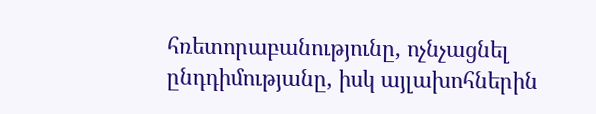հռետորաբանությունը, ոչնչացնել ընդդիմությանը, իսկ այլախոհներին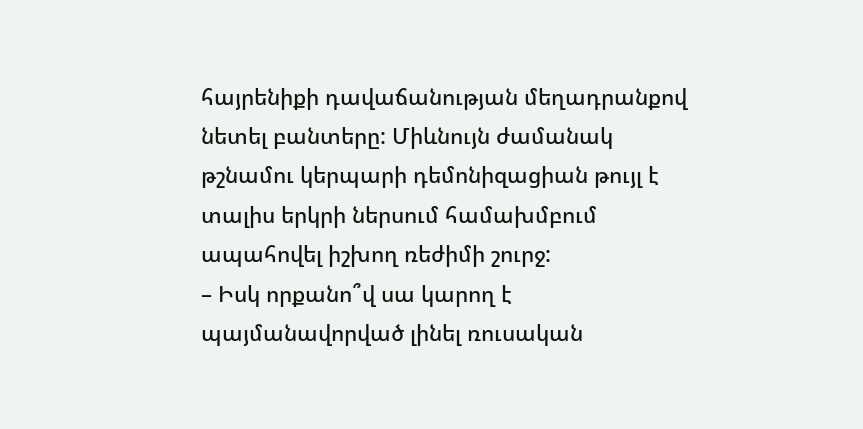հայրենիքի դավաճանության մեղադրանքով նետել բանտերը: Միևնույն ժամանակ թշնամու կերպարի դեմոնիզացիան թույլ է տալիս երկրի ներսում համախմբում ապահովել իշխող ռեժիմի շուրջ:
– Իսկ որքանո՞վ սա կարող է պայմանավորված լինել ռուսական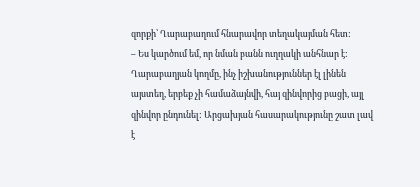զորքի՝ Ղարաբաղում հնարավոր տեղակայման հետ:
– Ես կարծում եմ, որ նման բանն ուղղակի անհնար է: Ղարաբաղյան կողմը, ինչ իշխանություններ էլ լինեն այստեղ, երբեք չի համաձայնվի, հայ զինվորից բացի, այլ զինվոր ընդունել: Արցախյան հասարակությունը շատ լավ է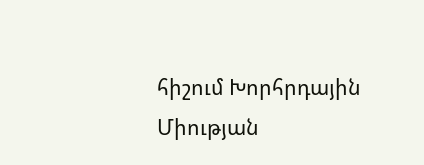հիշում Խորհրդային Միության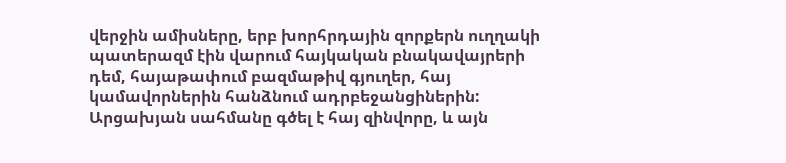վերջին ամիսները, երբ խորհրդային զորքերն ուղղակի պատերազմ էին վարում հայկական բնակավայրերի դեմ, հայաթափում բազմաթիվ գյուղեր, հայ կամավորներին հանձնում ադրբեջանցիներին: Արցախյան սահմանը գծել է հայ զինվորը, և այն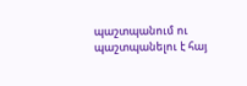պաշտպանում ու պաշտպանելու է հայ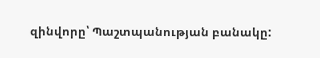զինվորը՝ Պաշտպանության բանակը: